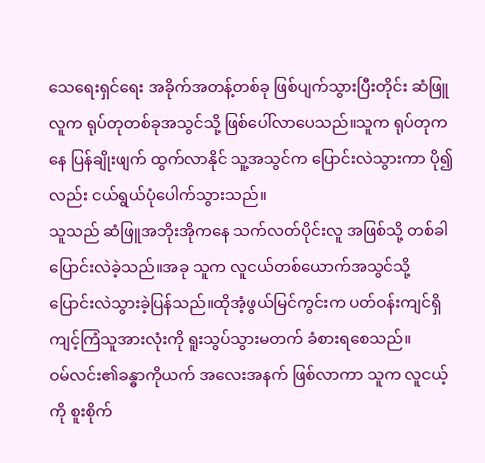သေရေးရှင်ရေး အခိုက်အတန့်တစ်ခု ဖြစ်ပျက်သွားပြီးတိုင်း ဆံဖြူလူက ရုပ်တုတစ်ခုအသွင်သို့ ဖြစ်ပေါ်လာပေသည်။သူက ရုပ်တုကနေ ပြန်ချိုးဖျက် ထွက်လာနိုင် သူ့အသွင်က ပြောင်းလဲသွားကာ ပို၍လည်း ငယ်ရွယ်ပုံပေါက်သွားသည်။
သူသည် ဆံဖြူအဘိုးအိုကနေ သက်လတ်ပိုင်းလူ အဖြစ်သို့ တစ်ခါ ပြောင်းလဲခဲ့သည်။အခု သူက လူငယ်တစ်ယောက်အသွင်သို့ ပြောင်းလဲသွားခဲ့ပြန်သည်။ထိုအံ့ဖွယ်မြင်ကွင်းက ပတ်ဝန်းကျင်ရှိ ကျင့်ကြံသူအားလုံးကို ရူးသွပ်သွားမတက် ခံစားရစေသည်။
ဝမ်လင်း၏ခန္ဓာကိုယက် အလေးအနက် ဖြစ်လာကာ သူက လူငယ့်ကို စူးစိုက်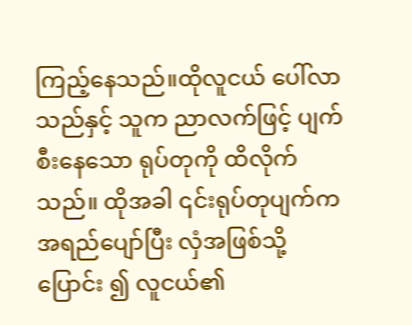ကြည့်နေသည်။ထိုလူငယ် ပေါ်လာသည်နှင့် သူက ညာလက်ဖြင့် ပျက်စီးနေသော ရုပ်တုကို ထိလိုက်သည်။ ထိုအခါ ၎င်းရုပ်တုပျက်က အရည်ပျော်ပြီး လှံအဖြစ်သို့ ပြောင်း ၍ လူငယ်၏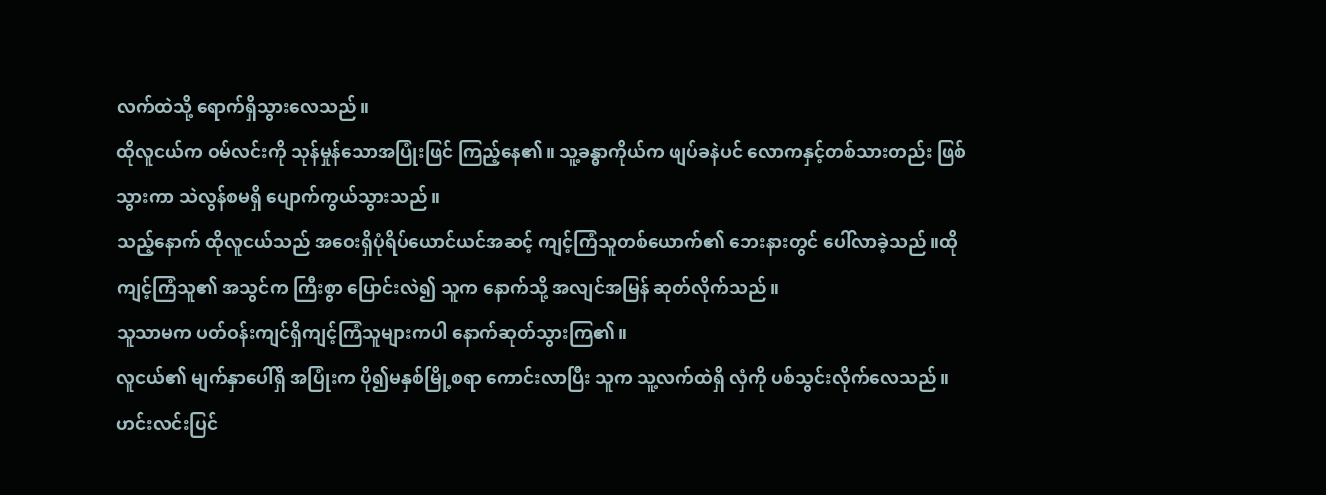လက်ထဲသို့ ရောက်ရှိသွားလေသည်။
ထိုလူငယ်က ဝမ်လင်းကို သုန်မှုန်သောအပြုံးဖြင် ကြည့်နေ၏။ သူ့ခန္ဓာကိုယ်က ဖျပ်ခနဲပင် လောကနှင့်တစ်သားတည်း ဖြစ်သွားကာ သဲလွန်စမရှိ ပျောက်ကွယ်သွားသည်။
သည့်နောက် ထိုလူငယ်သည် အဝေးရှိပုံရိပ်ယောင်ယင်အဆင့် ကျင့်ကြံသူတစ်ယောက်၏ ဘေးနားတွင် ပေါ်လာခဲ့သည်။ထိုကျင့်ကြံသူ၏ အသွင်က ကြီးစွာ ပြောင်းလဲ၍ သူက နောက်သို့ အလျင်အမြန် ဆုတ်လိုက်သည်။
သူသာမက ပတ်ဝန်းကျင်ရှိကျင့်ကြံသူများကပါ နောက်ဆုတ်သွားကြ၏။
လူငယ်၏ မျက်နှာပေါ်ရှိ အပြုံးက ပို၍မနှစ်မြို့စရာ ကောင်းလာပြီး သူက သူ့လက်ထဲရှိ လှံကို ပစ်သွင်းလိုက်လေသည်။ ဟင်းလင်းပြင်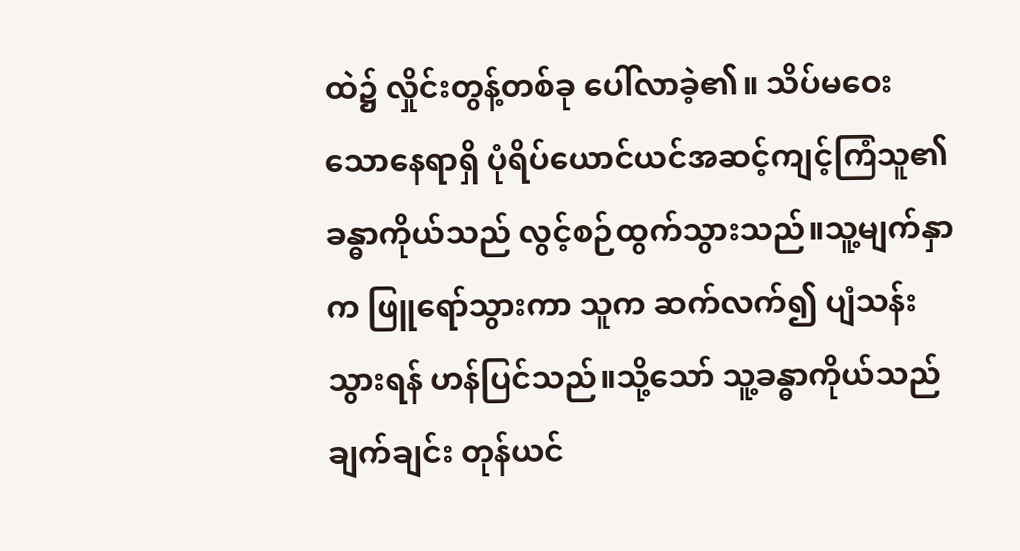ထဲ၌ လှိုင်းတွန့်တစ်ခု ပေါ်လာခဲ့၏။ သိပ်မဝေးသောနေရာရှိ ပုံရိပ်ယောင်ယင်အဆင့်ကျင့်ကြံသူ၏ ခန္ဓာကိုယ်သည် လွင့်စဉ်ထွက်သွားသည်။သူ့မျက်နှာက ဖြူရော်သွားကာ သူက ဆက်လက်၍ ပျံသန်းသွားရန် ဟန်ပြင်သည်။သို့သော် သူ့ခန္ဓာကိုယ်သည်ချက်ချင်း တုန်ယင်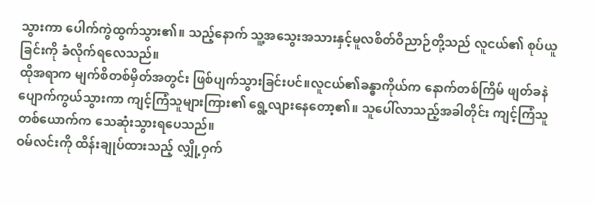သွားကာ ပေါက်ကွဲထွက်သွား၏။ သည့်နောက် သူ့အသွေးအသားနှင့်မူလစိတ်ဝိညာဉ်တို့သည် လူငယ်၏ စုပ်ယူခြင်းကို ခံလိုက်ရလေသည်။
ထိုအရာက မျက်စိတစ်မှိတ်အတွင်း ဖြစ်ပျက်သွားခြင်းပင်။လူငယ်၏ခန္ဓာကိုယ်က နောက်တစ်ကြိမ် ဖျတ်ခနဲ ပျောက်ကွယ်သွားကာ ကျင့်ကြံသူများကြား၏ ရွေ့လျားနေတော့၏။ သူပေါ်လာသည့်အခါတိုင်း ကျင့်ကြံသူတစ်ယောက်က သေဆုံးသွားရပေသည်။
ဝမ်လင်းကို ထိန်းချုပ်ထားသည့် လျှို့ဝှက်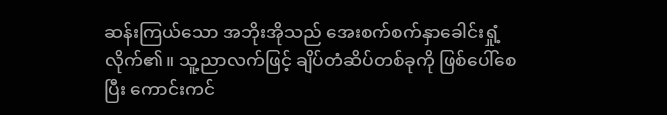ဆန်းကြယ်သော အဘိုးအိုသည် အေးစက်စက်နှာခေါင်းရှုံ့လိုက်၏။ သူ့ညာလက်ဖြင့် ချိပ်တံဆိပ်တစ်ခုကို ဖြစ်ပေါ်စေပြီး ကောင်းကင်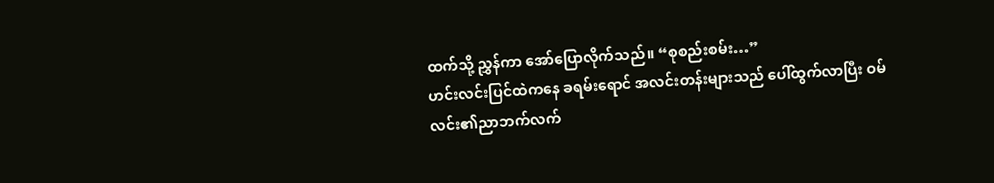ထက်သို့ ညွှန်ကာ အော်ပြောလိုက်သည်။ “စုစည်းစမ်း…”
ဟင်းလင်းပြင်ထဲကနေ ခရမ်းရောင် အလင်းတန်းများသည် ပေါ်ထွက်လာပြီး ဝမ်လင်း၏ညာဘက်လက်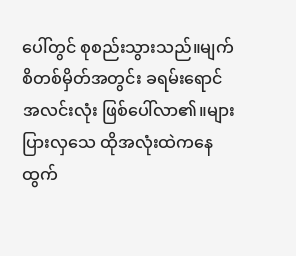ပေါ်တွင် စုစည်းသွားသည်။မျက်စိတစ်မှိတ်အတွင်း ခရမ်းရောင်အလင်းလုံး ဖြစ်ပေါ်လာ၏။များပြားလှသေ ထိုအလုံးထဲကနေ ထွက်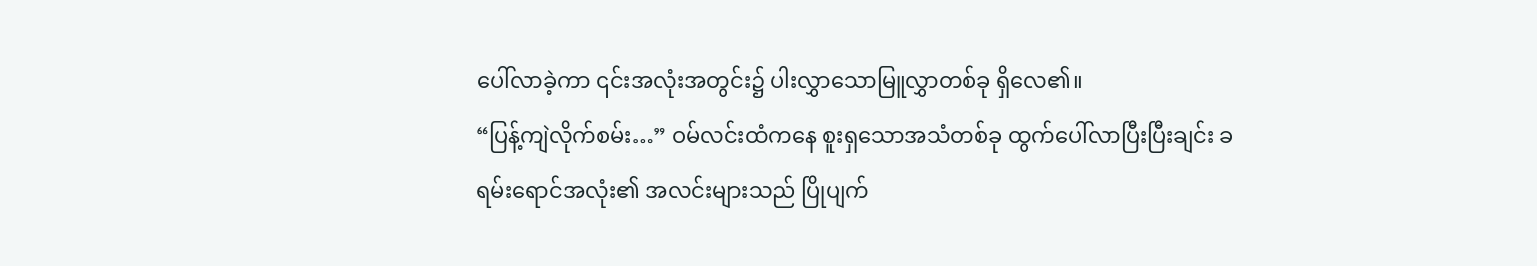ပေါ်လာခဲ့ကာ ၎င်းအလုံးအတွင်း၌ ပါးလွှာသောမြူလွှာတစ်ခု ရှိလေ၏။
“ပြန့်ကျဲလိုက်စမ်း…” ဝမ်လင်းထံကနေ စူးရှသောအသံတစ်ခု ထွက်ပေါ်လာပြီးပြီးချင်း ခရမ်းရောင်အလုံး၏ အလင်းများသည် ပြိုပျက်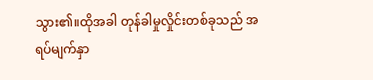သွား၏။ထိုအခါ တုန်ခါမှုလှိုင်းတစ်ခုသည် အရပ်မျက်နှာ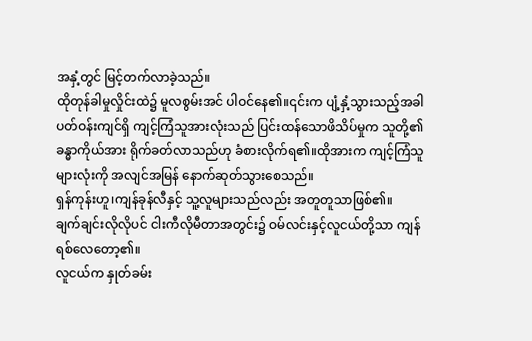အနှံ့တွင် မြင့်တက်လာခဲ့သည်။
ထိုတုန်ခါမှုလှိုင်းထဲ၌ မူလစွမ်းအင် ပါဝင်နေ၏။၎င်းက ပျံ့နှံ့သွားသည့်အခါ ပတ်ဝန်းကျင်ရှိ ကျင့်ကြံသူအားလုံးသည် ပြင်းထန်သောဖိသိပ်မှုက သူတို့၏ခန္ဓာကိုယ်အား ရိုက်ခတ်လာသည်ဟု ခံစားလိုက်ရ၏။ထိုအားက ကျင့်ကြံသူများလုံးကို အလျင်အမြန် နောက်ဆုတ်သွားစေသည်။
ရှန်ကုန်းဟူ၊ကျန်ခုန်လီနှင့် သူ့လူများသည်လည်း အတူတူသာဖြစ်၏။
ချက်ချင်းလိုလိုပင် ငါးကီလိုမီတာအတွင်း၌ ဝမ်လင်းနှင့်လူငယ်တို့သာ ကျန်ရစ်လေတော့၏။
လူငယ်က နှုတ်ခမ်း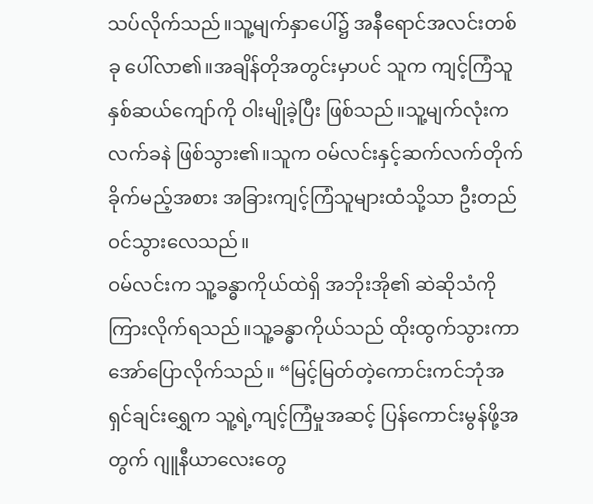သပ်လိုက်သည်။သူ့မျက်နှာပေါ်၌ အနီရောင်အလင်းတစ်ခု ပေါ်လာ၏။အချိန်တိုအတွင်းမှာပင် သူက ကျင့်ကြံသူနှစ်ဆယ်ကျော်ကို ဝါးမျိုခဲ့ပြီး ဖြစ်သည်။သူ့မျက်လုံးက လက်ခနဲ ဖြစ်သွား၏။သူက ဝမ်လင်းနှင့်ဆက်လက်တိုက်ခိုက်မည့်အစား အခြားကျင့်ကြံသူများထံသို့သာ ဦးတည်ဝင်သွားလေသည်။
ဝမ်လင်းက သူ့ခန္ဓာကိုယ်ထဲရှိ အဘိုးအို၏ ဆဲဆိုသံကို ကြားလိုက်ရသည်။သူ့ခန္ဓာကိုယ်သည် ထိုးထွက်သွားကာ အော်ပြောလိုက်သည်။ “မြင့်မြတ်တဲ့ကောင်းကင်ဘုံအရှင်ချင်းရွှေက သူ့ရဲ့ကျင့်ကြံမှုအဆင့် ပြန်ကောင်းမွန်ဖို့အတွက် ဂျူနီယာလေးတွေ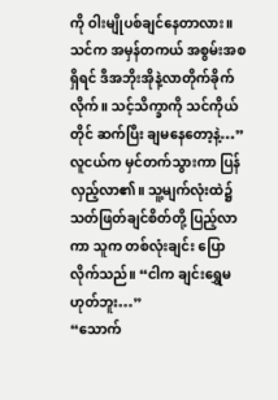ကို ဝါးမျိုပစ်ချင်နေတာလား။ သင်က အမှန်တကယ် အစွမ်းအစ ရှိရင် ဒီအဘိုးအိုနဲ့လာတိုက်ခိုက်လိုက်။ သင့်သိက္ခာကို သင်ကိုယ်တိုင် ဆက်ပြီး ချမနေတော့နဲ့…”
လူငယ်က မှင်တက်သွားကာ ပြန်လှည့်လာ၏။ သူ့မျက်လုံးထဲ၌ သတ်ဖြတ်ချင်စိတ်တို့ ပြည့်လာကာ သူက တစ်လုံးချင်း ပြောလိုက်သည်။ “ငါက ချင်းရွှေမဟုတ်ဘူး…”
“သောက်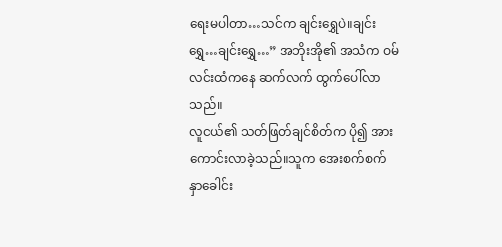ရေးမပါတာ…သင်က ချင်းရွှေပဲ။ချင်းရွှေ…ချင်းရွှေ…” အဘိုးအို၏ အသံက ဝမ်လင်းထံကနေ ဆက်လက် ထွက်ပေါ်လာသည်။
လူငယ်၏ သတ်ဖြတ်ချင်စိတ်က ပို၍ အားကောင်းလာခဲ့သည်။သူက အေးစက်စက် နှာခေါင်း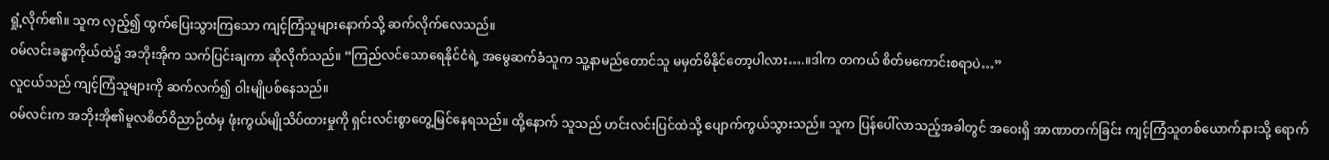ရှုံ့လိုက်၏။ သူက လှည့်၍ ထွက်ပြေးသွားကြသော ကျင့်ကြံသူများနောက်သို့ ဆက်လိုက်လေသည်။
ဝမ်လင်းခန္ဓာကိုယ်ထဲ၌ အဘိုးအိုက သက်ပြင်းချကာ ဆိုလိုက်သည်။ “ကြည်လင်သောရေနိုင်ငံရဲ့ အမွေဆက်ခံသူက သူ့နာမည်တောင်သူ မမှတ်မိနိုင်တော့ပါလား….။ဒါက တကယ် စိတ်မကောင်းစရာပဲ…”
လူငယ်သည် ကျင့်ကြံသူများကို ဆက်လက်၍ ဝါးမျိုပစ်နေသည်။
ဝမ်လင်းက အဘိုးအို၏မူလစိတ်ဝိညာဉ်ထံမှ ဖုံးကွယ်မျိုသိပ်ထားမှုကို ရှင်းလင်းစွာတွေ့မြင်နေရသည်။ ထို့နောက် သူသည် ဟင်းလင်းပြင်ထဲသို့ ပျောက်ကွယ်သွားသည်။ သူက ပြန်ပေါ်လာသည့်အခါတွင် အဝေးရှိ အာဏာတက်ခြင်း ကျင့်ကြံသူတစ်ယောက်နားသို့ ရောက်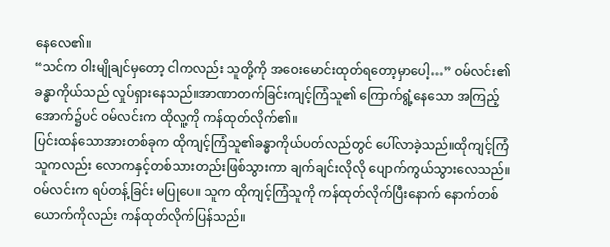နေလေ၏။
“သင်က ဝါးမျိုချင်မှတော့ ငါကလည်း သူတို့ကို အဝေးမောင်းထုတ်ရတော့မှာပေါ့…” ဝမ်လင်း၏ခန္ဓာကိုယ်သည် လှုပ်ရှားနေသည်။အာဏာတက်ခြင်းကျင့်ကြံသူ၏ ကြောက်ရွံ့နေသော အကြည့်အောက်၌ပင် ဝမ်လင်းက ထိုလူ့ကို ကန်ထုတ်လိုက်၏။
ပြင်းထန်သောအားတစ်ခုက ထိုကျင့်ကြံသူ၏ခန္ဓာကိုယ်ပတ်လည်တွင် ပေါ်လာခဲ့သည်။ထိုကျင့်ကြံသူကလည်း လောကနှင့်တစ်သားတည်းဖြစ်သွားကာ ချက်ချင်းလိုလို ပျောက်ကွယ်သွားလေသည်။
ဝမ်လင်းက ရပ်တန့်ခြင်း မပြုပေ။ သူက ထိုကျင့်ကြံသူကို ကန်ထုတ်လိုက်ပြီးနောက် နောက်တစ်ယောက်ကိုလည်း ကန်ထုတ်လိုက်ပြန်သည်။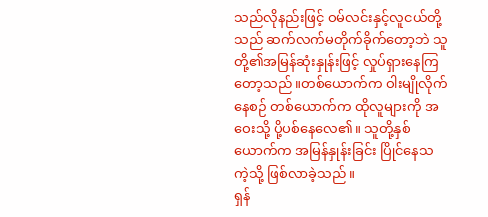သည်လိုနည်းဖြင့် ဝမ်လင်းနှင့်လူငယ်တို့သည် ဆက်လက်မတိုက်ခိုက်တော့ဘဲ သူတို့၏အမြန်ဆုံးနှုန်းဖြင့် လှုပ်ရှားနေကြတော့သည်။တစ်ယောက်က ဝါးမျိုလိုက်နေစဉ် တစ်ယောက်က ထိုလူများကို အဝေးသို့ ပို့ပစ်နေလေ၏။ သူတို့နှစ်ယောက်က အမြန်နှုန်းခြင်း ပြိုင်နေသကဲ့သို့ ဖြစ်လာခဲ့သည်။
ရှန်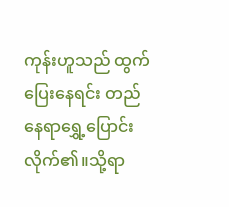ကုန်းဟူသည် ထွက်ပြေးနေရင်း တည်နေရာရွှေ့ပြောင်းလိုက်၏။သို့ရာ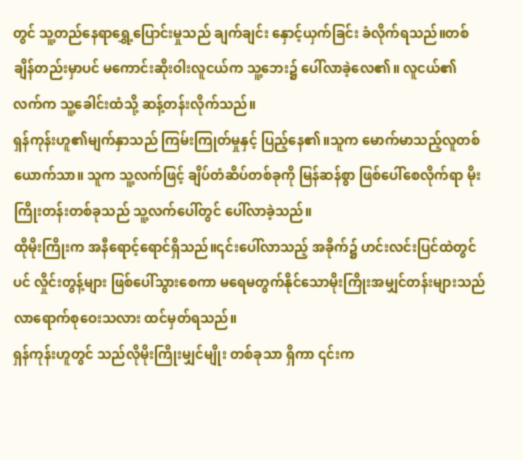တွင် သူ့တည်နေရာရွှေ့ပြောင်းမှုသည် ချက်ချင်း နှောင့်ယှက်ခြင်း ခံလိုက်ရသည်။တစ်ချိန်တည်းမှာပင် မကောင်းဆိုးဝါးလူငယ်က သူ့ဘေး၌ ပေါ်လာခဲ့လေ၏။ လူငယ်၏ လက်က သူ့ခေါင်းထံသို့ ဆန့်တန်းလိုက်သည်။
ရှန်ကုန်းဟူ၏မျက်နှာသည် ကြမ်းကြုတ်မှုနှင့် ပြည့်နေ၏။သူက မောက်မာသည့်လူတစ်ယောက်သာ။ သူက သူ့လက်ဖြင့် ချိပ်တံဆိပ်တစ်ခုကို မြန်ဆန်စွာ ဖြစ်ပေါ်စေလိုက်ရာ မိုးကြိုးတန်းတစ်ခုသည် သူ့လက်ပေါ်တွင် ပေါ်လာခဲ့သည်။
ထိုမိုးကြိုးက အနီရောင့်ရောင်ရှိသည်။၎င်းပေါ်လာသည့် အခိုက်၌ ဟင်းလင်းပြင်ထဲတွင်ပင် လှိုင်းတွန့်များ ဖြစ်ပေါ်သွားစေကာ မရေမတွက်နိုင်သောမိုးကြိုးအမျှင်တန်းများသည် လာရောက်စုဝေးသလား ထင်မှတ်ရသည်။
ရှန်ကုန်းဟူတွင် သည်လိုမိုးကြိုးမျှင်မျိုး တစ်ခုသာ ရှိကာ ၎င်းက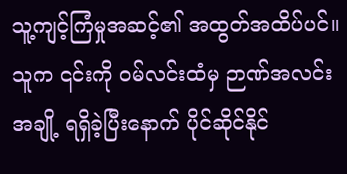သူ့ကျင့်ကြံမှုအဆင့်၏ အထွတ်အထိပ်ပင်။သူက ၎င်းကို ဝမ်လင်းထံမှ ဉာဏ်အလင်းအချို့ ရရှိခဲ့ပြီးနောက် ပိုင်ဆိုင်နိုင်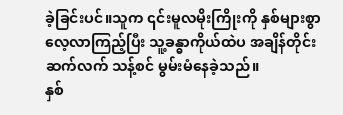ခဲ့ခြင်းပင်။သူက ၎င်းမူလမိုးကြိုးကို နှစ်များစွာ လေ့လာကြည့်ပြီး သူ့ခန္ဓာကိုယ်ထဲပ အချိန်တိုင်း ဆက်လက် သန့်စင် မွမ်းမံနေခဲ့သည်။
နှစ်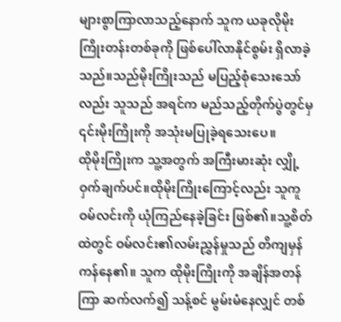များစွာကြာလာသည့်နောက် သူက ယခုလိုမိုးကြိုးတန်းတစ်ခုကို ဖြစ်ပေါ်လာနိုင်စွမ်း ရှိလာခဲ့သည်။သည်မိုးကြိုးသည် မပြည့်စုံသေးသော်လည်း သူသည် အရင်က မည်သည့်တိုက်ပွဲတွင်မှ ၎င်းမိုးကြိုးကို အသုံးမပြုခဲ့ရသေးပေ။
ထိုမိုးကြိုးက သူ့အတွက် အကြီးမားဆုံး လျှို့ဝှက်ချက်ပင်။ထိုမိုးကြိုးကြောင့်လည်း သူကူ ဝမ်လင်းကို ယုံကြည်နေခဲ့ခြင်း ဖြစ်၏။သူ့စိတ်ထဲတွင် ဝမ်လင်း၏လမ်းညွှန်မှုသည် တိကျမှန်ကန်နေ၏။ သူက ထိုမိုးကြိုးကို အချိန်အတန်ကြာ ဆက်လက်၍ သန့်စင် မွမ်းမံနေလျှင် တစ်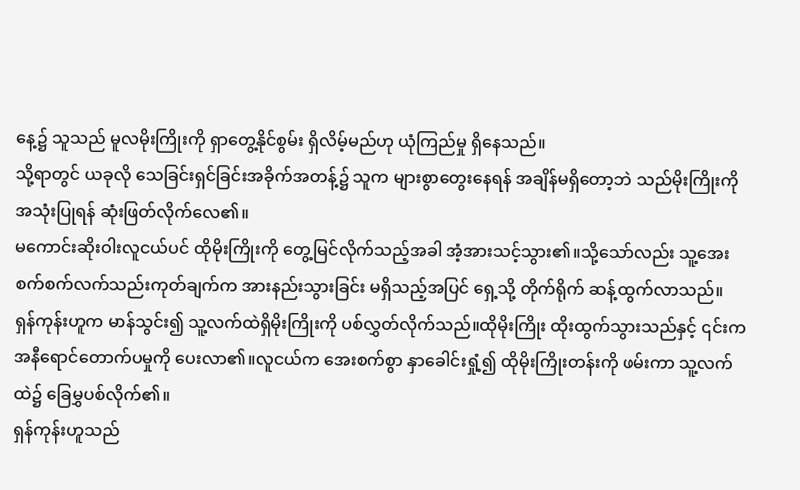နေ့၌ သူသည် မူလမိုးကြိုးကို ရှာတွေ့နိုင်စွမ်း ရှိလိမ့်မည်ဟု ယုံကြည်မှု ရှိနေသည်။
သို့ရာတွင် ယခုလို သေခြင်းရှင်ခြင်းအခိုက်အတန့်၌ သူက များစွာတွေးနေရန် အချိန်မရှိတော့ဘဲ သည်မိုးကြိုးကို အသုံးပြုရန် ဆုံးဖြတ်လိုက်လေ၏။
မကောင်းဆိုးဝါးလူငယ်ပင် ထိုမိုးကြိုးကို တွေ့မြင်လိုက်သည့်အခါ အံ့အားသင့်သွား၏။သို့သော်လည်း သူ့အေးစက်စက်လက်သည်းကုတ်ချက်က အားနည်းသွားခြင်း မရှိသည့်အပြင် ရှေ့သို့ တိုက်ရိုက် ဆန့်ထွက်လာသည်။
ရှန်ကုန်းဟူက မာန်သွင်း၍ သူ့လက်ထဲရှိမိုးကြိုးကို ပစ်လွှတ်လိုက်သည်။ထိုမိုးကြိုး ထိုးထွက်သွားသည်နှင့် ၎င်းက အနီရောင်တောက်ပမှုကို ပေးလာ၏။လူငယ်က အေးစက်စွာ နှာခေါင်းရှုံ့၍ ထိုမိုးကြိုးတန်းကို ဖမ်းကာ သူ့လက်ထဲ၌ ခြေမွှပစ်လိုက်၏။
ရှန်ကုန်းဟူသည်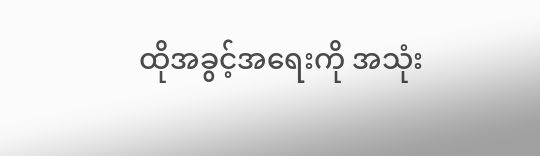ထိုအခွင့်အရေးကို အသုံး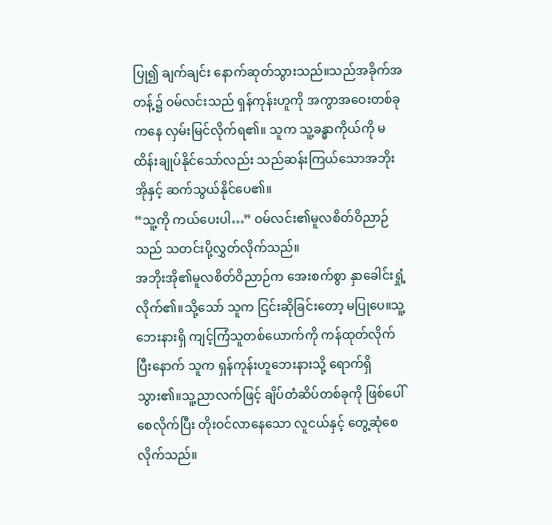ပြု၍ ချက်ချင်း နောက်ဆုတ်သွားသည်။သည်အခိုက်အတန့်၌ ဝမ်လင်းသည် ရှန်ကုန်းဟူကို အကွာအဝေးတစ်ခုကနေ လှမ်းမြင်လိုက်ရ၏။ သူက သူ့ခန္ဓာကိုယ်ကို မထိန်းချုပ်နိုင်သော်လည်း သည်ဆန်းကြယ်သောအဘိုးအိုနှင့် ဆက်သွယ်နိုင်ပေ၏။
“သူ့ကို ကယ်ပေးပါ…” ဝမ်လင်း၏မူလစိတ်ဝိညာဉ်သည် သတင်းပို့လွှတ်လိုက်သည်။
အဘိုးအို၏မူလစိတ်ဝိညာဉ်က အေးစက်စွာ နှာခေါင်းရှုံ့လိုက်၏။သို့သော် သူက ငြင်းဆိုခြင်းတော့ မပြုပေ။သူ့ဘေးနားရှိ ကျင့်ကြံသူတစ်ယောက်ကို ကန်ထုတ်လိုက်ပြီးနောက် သူက ရှန်ကုန်းဟူဘေးနားသို့ ရောက်ရှိသွား၏။သူ့ညာလက်ဖြင့် ချိပ်တံဆိပ်တစ်ခုကို ဖြစ်ပေါ်စေလိုက်ပြီး တိုးဝင်လာနေသော လူငယ်နှင့် တွေ့ဆုံစေလိုက်သည်။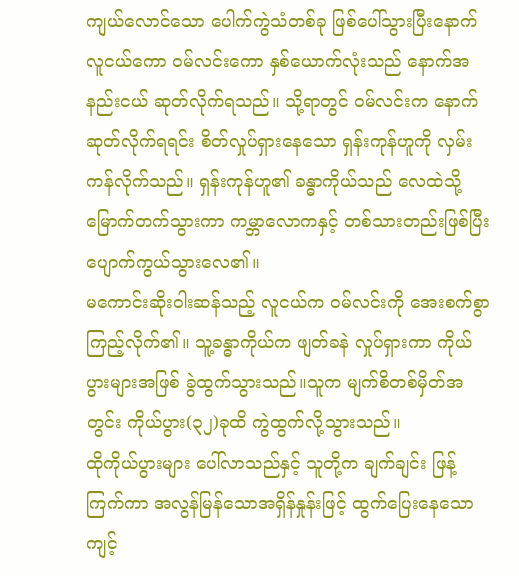ကျယ်လောင်သော ပေါက်ကွဲသံတစ်ခု ဖြစ်ပေါ်သွားပြီးနောက် လူငယ်ကော ဝမ်လင်းကော နှစ်ယောက်လုံးသည် နောက်အနည်းငယ် ဆုတ်လိုက်ရသည်။ သို့ရာတွင် ဝမ်လင်းက နောက်ဆုတ်လိုက်ရရင်း စိတ်လှုပ်ရှားနေသော ရှန်းကုန်ဟူကို လှမ်းကန်လိုက်သည်။ ရှန်းကုန်ဟူ၏ ခန္ဓာကိုယ်သည် လေထဲသို့ မြောက်တက်သွားကာ ကမ္ဘာလောကနှင့် တစ်သားတည်းဖြစ်ပြီး ပျောက်ကွယ်သွားလေ၏။
မကောင်းဆိုးဝါးဆန်သည့် လူငယ်က ဝမ်လင်းကို အေးစက်စွာ ကြည့်လိုက်၏။ သူ့ခန္ဓာကိုယ်က ဖျတ်ခနဲ လှုပ်ရှားကာ ကိုယ်ပွားများအဖြစ် ခွဲထွက်သွားသည်။သူက မျက်စိတစ်မှိတ်အတွင်း ကိုယ်ပွား(၃၂)ခုထိ ကွဲထွက်လို့သွားသည်။
ထိုကိုယ်ပွားများ ပေါ်လာသည်နှင့် သူတို့က ချက်ချင်း ဖြန့်ကြက်ကာ အလွန်မြန်သောအရှိန်နှုန်းဖြင့် ထွက်ပြေးနေသော ကျင့်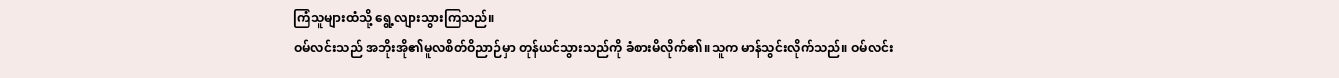ကြံသူများထံသို့ ရွေ့လျားသွားကြသည်။
ဝမ်လင်းသည် အဘိုးအို၏မူလစိတ်ဝိညာဉ်မှာ တုန်ယင်သွားသည်ကို ခံစားမိလိုက်၏။သူက မာန်သွင်းလိုက်သည်။ ဝမ်လင်း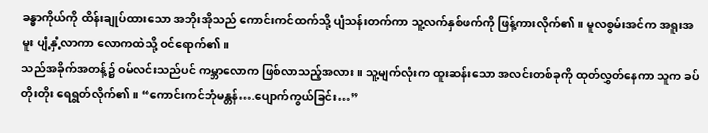ခန္ဓာကိုယ်ကို ထိန်းချုပ်ထားသော အဘိုးအိုသည် ကောင်းကင်ထက်သို့ ပျံသန်းတက်ကာ သူ့လက်နှစ်ဖက်ကို ဖြန့်ကားလိုက်၏။ မူလစွမ်းအင်က အရူးအမူး ပျံ့နှံ့လာကာ လောကထဲသို့ ဝင်ရောက်၏။
သည်အခိုက်အတန့်၌ ဝမ်လင်းသည်ပင် ကမ္ဘာလောက ဖြစ်လာသည့်အလား။ သူ့မျက်လုံးက ထူးဆန်းသော အလင်းတစ်ခုကို ထုတ်လွှတ်နေကာ သူက ခပ်တိုးတိုး ရေရွတ်လိုက်၏။ “ကောင်းကင်ဘုံမန္တန်….ပျောက်ကွယ်ခြင်း…”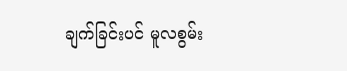ချက်ခြင်းပင် မူလစွမ်း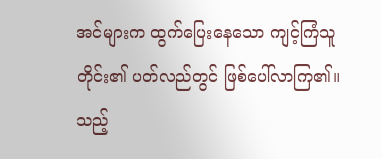အင်များက ထွက်ပြေးနေသော ကျင့်ကြံသူတိုင်း၏ ပတ်လည်တွင် ဖြစ်ပေါ်လာကြ၏။
သည့်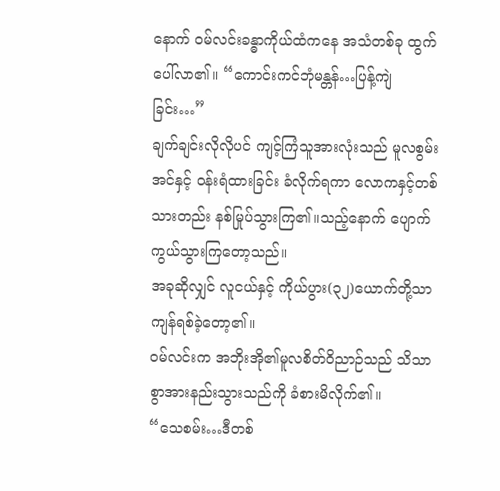နောက် ဝမ်လင်းခန္ဓာကိုယ်ထံကနေ အသံတစ်ခု ထွက်ပေါ်လာ၏။ “ကောင်းကင်ဘုံမန္တန်…ပြန့်ကျဲခြင်း…”
ချက်ချင်းလိုလိုပင် ကျင့်ကြံသူအားလုံးသည် မူလစွမ်းအင်နှင့် ဝန်းရံထားခြင်း ခံလိုက်ရကာ လောကနှင့်တစ်သားတည်း နစ်မြုပ်သွားကြ၏။သည့်နောက် ပျောက်ကွယ်သွားကြတော့သည်။
အခုဆိုလျှင် လူငယ်နှင့် ကိုယ်ပွား(၃၂)ယောက်တို့သာ ကျန်ရစ်ခဲ့တော့၏။
ဝမ်လင်းက အဘိုးအို၏မူလစိတ်ဝိညာဉ်သည် သိသာစွာအားနည်းသွားသည်ကို ခံစားမိလိုက်၏။
“သေစမ်း…ဒီတစ်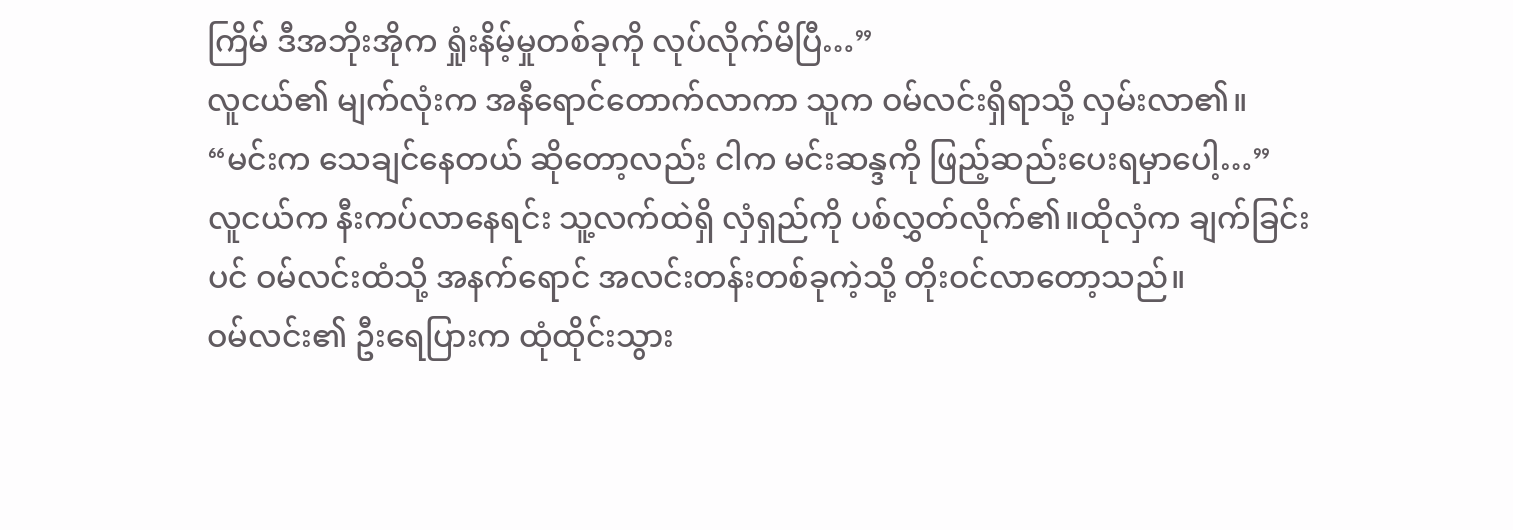ကြိမ် ဒီအဘိုးအိုက ရှုံးနိမ့်မှုတစ်ခုကို လုပ်လိုက်မိပြီ…”
လူငယ်၏ မျက်လုံးက အနီရောင်တောက်လာကာ သူက ဝမ်လင်းရှိရာသို့ လှမ်းလာ၏။
“မင်းက သေချင်နေတယ် ဆိုတော့လည်း ငါက မင်းဆန္ဒကို ဖြည့်ဆည်းပေးရမှာပေါ့…”
လူငယ်က နီးကပ်လာနေရင်း သူ့လက်ထဲရှိ လှံရှည်ကို ပစ်လွှတ်လိုက်၏။ထိုလှံက ချက်ခြင်းပင် ဝမ်လင်းထံသို့ အနက်ရောင် အလင်းတန်းတစ်ခုကဲ့သို့ တိုးဝင်လာတော့သည်။
ဝမ်လင်း၏ ဦးရေပြားက ထုံထိုင်းသွား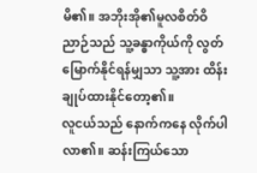မိ၏။ အဘိုးအို၏မူလစိတ်ဝိညာဉ်သည် သူ့ခန္ဓာကိုယ်ကို လွတ်မြောက်နိုင်ရန်မျှသာ သူ့အား ထိန်းချုပ်ထားနိုင်တော့၏။
လူငယ်သည် နောက်ကနေ လိုက်ပါလာ၏။ ဆန်းကြယ်သော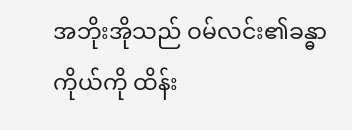အဘိုးအိုသည် ဝမ်လင်း၏ခန္ဓာကိုယ်ကို ထိန်း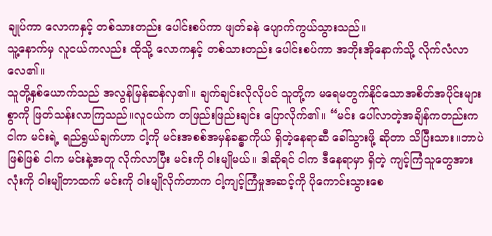ချုပ်ကာ လောကနှင့် တစ်သားတည်း ပေါင်းစပ်ကာ ဖျတ်ခနဲ ပျောက်ကွယ်သွားသည်။
သူ့နောက်မှ လူငယ်ကလည်း ထိုသို့ လောကနှင့် တစ်သားတည်း ပေါင်းစပ်ကာ အဘိုးအိုနောက်သို့ လိုက်လံလာလေ၏။
သူတို့နှစ်ယောက်သည် အလွန်မြန်ဆန်လှ၏။ ချက်ချင်းလိုလိုပင် သူတို့က မရေမတွက်နိုင်သောအစိတ်အပိုင်းများစွာကို ဖြတ်သန်းလာကြသည်။လူငယ်က တဖြည်းဖြည်းချင်း ပြောလိုက်၏။ “မင်း ပေါ်လာတဲ့အချိန်ကတည်းက ငါက မင်းရဲ့ ရည်ရွယ်ချက်ဟာ ငါ့ကို မင်းအစစ်အမှန်ခန္ဓာကိုယ် ရှိတဲ့နေရာဆီ ခေါ်သွားဖို့ ဆိုတာ သိပြီးသား။ဘာပဲဖြစ်ဖြစ် ငါက မင်းနဲ့အတူ လိုက်လာပြီး မင်းကို ဝါးမျိုမယ်။ ဒါဆိုရင် ငါက ဒီနေရာမှာ ရှိတဲ့ ကျင့်ကြံသူတွေအားလုံးကို ဝါးမျိုတာထက် မင်းကို ဝါးမျိုလိုက်တာက ငါ့ကျင့်ကြံမှုအဆင့်ကို ပိုကောင်းသွားစေ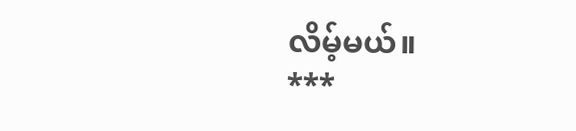လိမ့်မယ်။
***